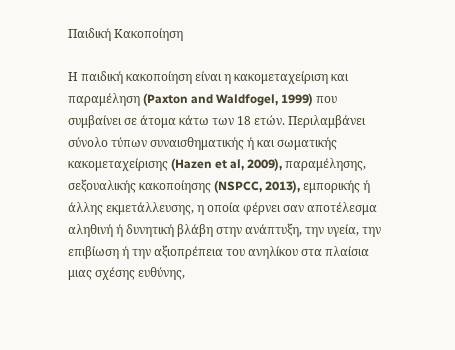Παιδική Κακοποίηση

Η παιδική κακοποίηση είναι η κακομεταχείριση και παραμέληση (Paxton and Waldfogel, 1999) που συμβαίνει σε άτομα κάτω των 18 ετών. Περιλαμβάνει σύνολο τύπων συναισθηματικής ή και σωματικής κακομεταχείρισης (Hazen et al, 2009), παραμέλησης, σεξουαλικής κακοποίησης (NSPCC, 2013), εμπορικής ή άλλης εκμετάλλευσης, η οποία φέρνει σαν αποτέλεσμα αληθινή ή δυνητική βλάβη στην ανάπτυξη, την υγεία, την επιβίωση ή την αξιοπρέπεια του ανηλίκου στα πλαίσια μιας σχέσης ευθύνης,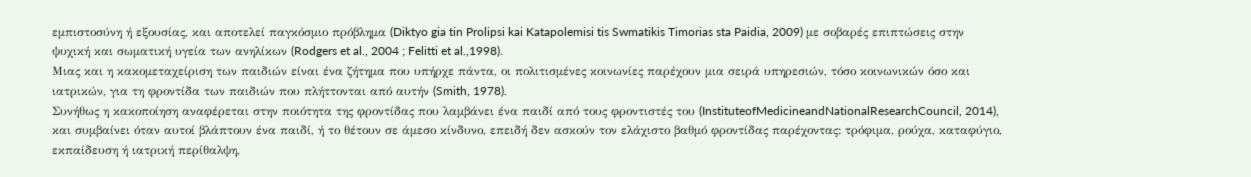εμπιστοσύνη ή εξουσίας, και αποτελεί παγκόσμιο πρόβλημα (Diktyo gia tin Prolipsi kai Katapolemisi tis Swmatikis Timorias sta Paidia, 2009) με σοβαρές επιπτώσεις στην ψυχική και σωματική υγεία των ανηλίκων (Rodgers et al., 2004 ; Felitti et al.,1998).
Μιας και η κακομεταχείριση των παιδιών είναι ένα ζήτημα που υπήρχε πάντα, οι πολιτισμένες κοινωνίες παρέχουν μια σειρά υπηρεσιών, τόσο κοινωνικών όσο και ιατρικών, για τη φροντίδα των παιδιών που πλήττονται από αυτήν (Smith, 1978).
Συνήθως η κακοποίηση αναφέρεται στην ποιότητα της φροντίδας που λαμβάνει ένα παιδί από τους φροντιστές του (InstituteofMedicineandNationalResearchCouncil, 2014), και συμβαίνει όταν αυτοί βλάπτουν ένα παιδί, ή το θέτουν σε άμεσο κίνδυνο, επειδή δεν ασκούν τον ελάχιστο βαθμό φροντίδας παρέχοντας: τρόφιμα, ρούχα, καταφύγιο, εκπαίδευση ή ιατρική περίθαλψη,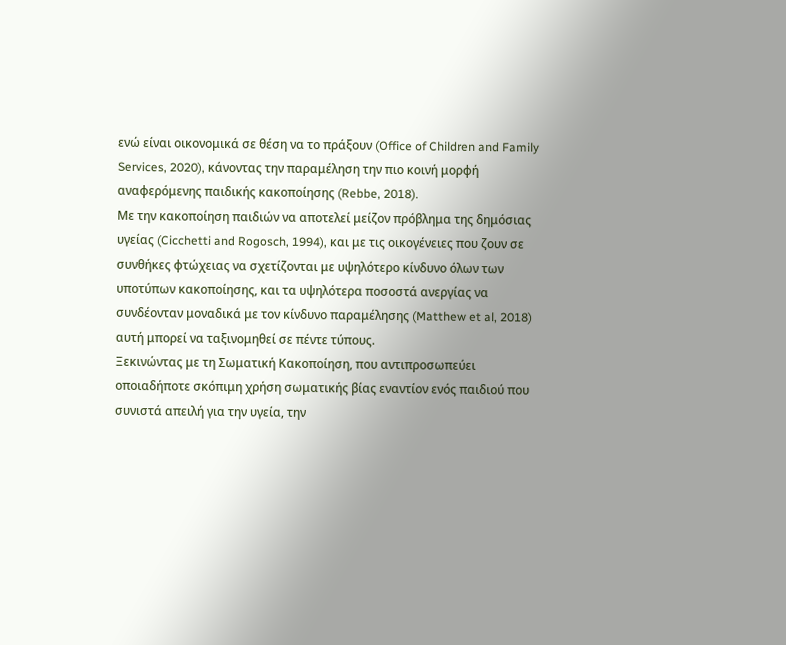ενώ είναι οικονομικά σε θέση να το πράξουν (Office of Children and Family Services, 2020), κάνοντας την παραμέληση την πιο κοινή μορφή αναφερόμενης παιδικής κακοποίησης (Rebbe, 2018).
Με την κακοποίηση παιδιών να αποτελεί μείζον πρόβλημα της δημόσιας υγείας (Cicchetti and Rogosch, 1994), και με τις οικογένειες που ζουν σε συνθήκες φτώχειας να σχετίζονται με υψηλότερο κίνδυνο όλων των υποτύπων κακοποίησης, και τα υψηλότερα ποσοστά ανεργίας να συνδέονταν μοναδικά με τον κίνδυνο παραμέλησης (Matthew et al, 2018) αυτή μπορεί να ταξινομηθεί σε πέντε τύπους.
Ξεκινώντας με τη Σωματική Κακοποίηση, που αντιπροσωπεύει οποιαδήποτε σκόπιμη χρήση σωματικής βίας εναντίον ενός παιδιού που συνιστά απειλή για την υγεία, την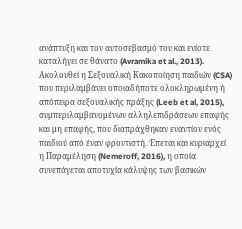ανάπτυξη και τον αυτοσεβασμό του και ενίοτε καταλήγει σε θάνατο (Avramika et al., 2013). Ακολουθεί η Σεξουαλική Κακοποίηση παιδιών (CSA) που περιλαμβάνει οποιαδήποτε ολοκληρωμένη ή απόπειρα σεξουαλικής πράξης (Leeb et al, 2015), συμπεριλαμβανομένων αλληλεπιδράσεων επαφής και μη επαφής, που διαπράχθηκαν εναντίον ενός παιδιού από έναν φροντιστή. Έπεται και κυριαρχεί η Παραμέληση (Nemeroff, 2016), η οποία συνεπάγεται αποτυχία κάλυψης των βασικών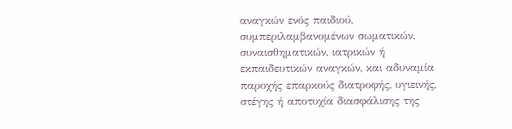αναγκών ενός παιδιού, συμπεριλαμβανομένων σωματικών, συναισθηματικών, ιατρικών ή εκπαιδευτικών αναγκών, και αδυναμία παροχής επαρκούς διατροφής, υγιεινής, στέγης ή αποτυχία διασφάλισης της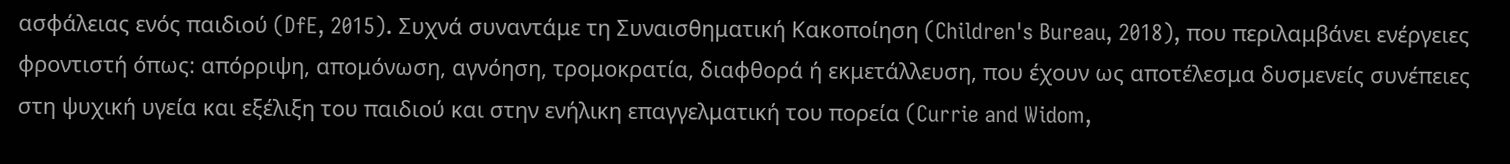ασφάλειας ενός παιδιού (DfE, 2015). Συχνά συναντάμε τη Συναισθηματική Κακοποίηση (Children's Bureau, 2018), που περιλαμβάνει ενέργειες φροντιστή όπως: απόρριψη, απομόνωση, αγνόηση, τρομοκρατία, διαφθορά ή εκμετάλλευση, που έχουν ως αποτέλεσμα δυσμενείς συνέπειες στη ψυχική υγεία και εξέλιξη του παιδιού και στην ενήλικη επαγγελματική του πορεία (Currie and Widom,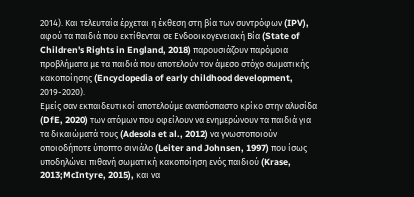2014). Και τελευταία έρχεται η έκθεση στη βία των συντρόφων (IPV), αφού τα παιδιά που εκτίθενται σε Ενδοοικογενειακή Βία (State of Children's Rights in England, 2018) παρουσιάζουν παρόμοια προβλήματα με τα παιδιά που αποτελούν τον άμεσο στόχο σωματικής κακοποίησης (Encyclopedia of early childhood development, 2019-2020).
Εμείς σαν εκπαιδευτικοί αποτελούμε αναπόσπαστο κρίκο στην αλυσίδα (DfE, 2020) των ατόμων που οφείλουν να ενημερώνουν τα παιδιά για τα δικαιώματά τους (Adesola et al., 2012) να γνωστοποιούν οποιοδήποτε ύποπτο σινιάλο (Leiter and Johnsen, 1997) που ίσως υποδηλώνει πιθανή σωματική κακοποίηση ενός παιδιού (Krase, 2013;McIntyre, 2015), και να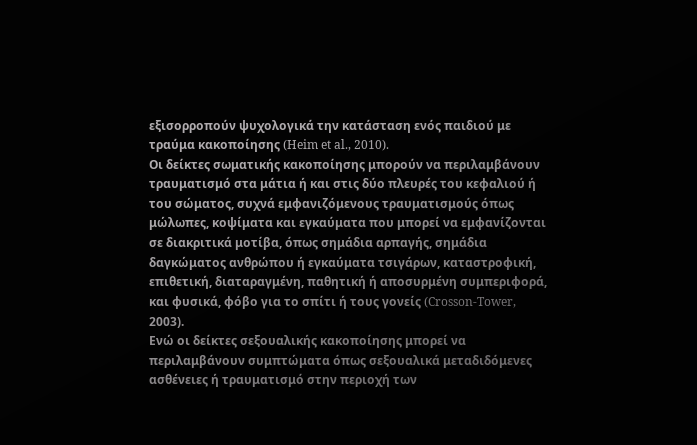εξισορροπούν ψυχολογικά την κατάσταση ενός παιδιού με τραύμα κακοποίησης (Heim et al., 2010).
Οι δείκτες σωματικής κακοποίησης μπορούν να περιλαμβάνουν τραυματισμό στα μάτια ή και στις δύο πλευρές του κεφαλιού ή του σώματος, συχνά εμφανιζόμενους τραυματισμούς όπως μώλωπες, κοψίματα και εγκαύματα που μπορεί να εμφανίζονται σε διακριτικά μοτίβα, όπως σημάδια αρπαγής, σημάδια δαγκώματος ανθρώπου ή εγκαύματα τσιγάρων, καταστροφική, επιθετική, διαταραγμένη, παθητική ή αποσυρμένη συμπεριφορά, και φυσικά, φόβο για το σπίτι ή τους γονείς (Crosson-Tower, 2003).
Ενώ οι δείκτες σεξουαλικής κακοποίησης μπορεί να περιλαμβάνουν συμπτώματα όπως σεξουαλικά μεταδιδόμενες ασθένειες ή τραυματισμό στην περιοχή των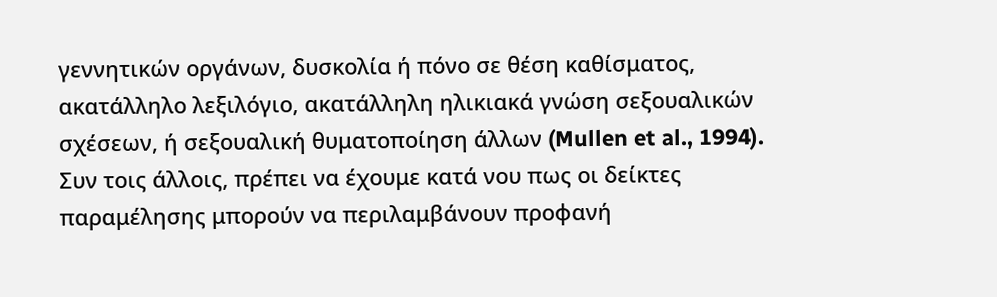γεννητικών οργάνων, δυσκολία ή πόνο σε θέση καθίσματος, ακατάλληλο λεξιλόγιο, ακατάλληλη ηλικιακά γνώση σεξουαλικών σχέσεων, ή σεξουαλική θυματοποίηση άλλων (Mullen et al., 1994).
Συν τοις άλλοις, πρέπει να έχουμε κατά νου πως οι δείκτες παραμέλησης μπορούν να περιλαμβάνουν προφανή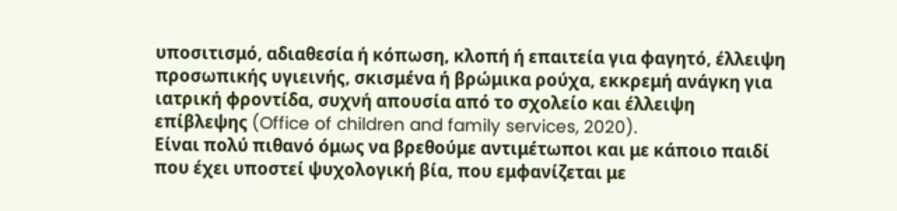υποσιτισμό, αδιαθεσία ή κόπωση, κλοπή ή επαιτεία για φαγητό, έλλειψη προσωπικής υγιεινής, σκισμένα ή βρώμικα ρούχα, εκκρεμή ανάγκη για ιατρική φροντίδα, συχνή απουσία από το σχολείο και έλλειψη επίβλεψης (Office of children and family services, 2020).
Είναι πολύ πιθανό όμως να βρεθούμε αντιμέτωποι και με κάποιο παιδί που έχει υποστεί ψυχολογική βία, που εμφανίζεται με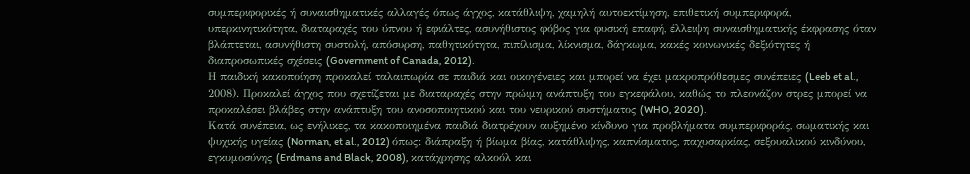συμπεριφορικές ή συναισθηματικές αλλαγές όπως άγχος, κατάθλιψη, χαμηλή αυτοεκτίμηση, επιθετική συμπεριφορά, υπερκινητικότητα, διαταραχές του ύπνου ή εφιάλτες, ασυνήθιστος φόβος για φυσική επαφή, έλλειψη συναισθηματικής έκφρασης όταν βλάπτεται, ασυνήθιστη συστολή, απόσυρση, παθητικότητα, πιπίλισμα, λίκνισμα, δάγκωμα, κακές κοινωνικές δεξιότητες ή διαπροσωπικές σχέσεις (Government of Canada, 2012).
Η παιδική κακοποίηση προκαλεί ταλαιπωρία σε παιδιά και οικογένειες και μπορεί να έχει μακροπρόθεσμες συνέπειες (Leeb et al., 2008). Προκαλεί άγχος που σχετίζεται με διαταραχές στην πρώιμη ανάπτυξη του εγκεφάλου, καθώς το πλεονάζον στρες μπορεί να προκαλέσει βλάβες στην ανάπτυξη του ανοσοποιητικού και του νευρικού συστήματος (WHO, 2020).
Κατά συνέπεια, ως ενήλικες, τα κακοποιημένα παιδιά διατρέχουν αυξημένο κίνδυνο για προβλήματα συμπεριφοράς, σωματικής και ψυχικής υγείας (Norman, et al., 2012) όπως: διάπραξη ή βίωμα βίας, κατάθλιψης, καπνίσματος, παχυσαρκίας, σεξουαλικού κινδύνου, εγκυμοσύνης (Erdmans and Black, 2008), κατάχρησης αλκοόλ και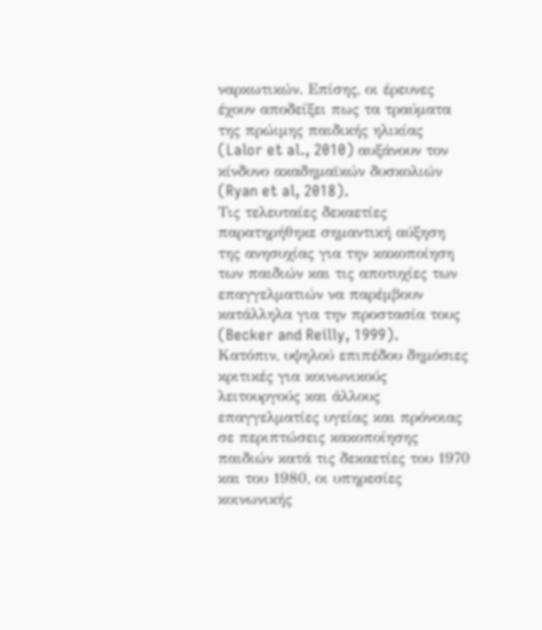ναρκωτικών. Επίσης, οι έρευνες έχουν αποδείξει πως τα τραύματα της πρώιμης παιδικής ηλικίας (Lalor et al., 2010) αυξάνουν τον κίνδυνο ακαδημαϊκών δυσκολιών (Ryan et al, 2018).
Τις τελευταίες δεκαετίες παρατηρήθηκε σημαντική αύξηση της ανησυχίας για την κακοποίηση των παιδιών και τις αποτυχίες των επαγγελματιών να παρέμβουν κατάλληλα για την προστασία τους (Becker and Reilly, 1999).
Κατόπιν, υψηλού επιπέδου δημόσιες κριτικές για κοινωνικούς λειτουργούς και άλλους επαγγελματίες υγείας και πρόνοιας σε περιπτώσεις κακοποίησης παιδιών κατά τις δεκαετίες του 1970 και του 1980, οι υπηρεσίες κοινωνικής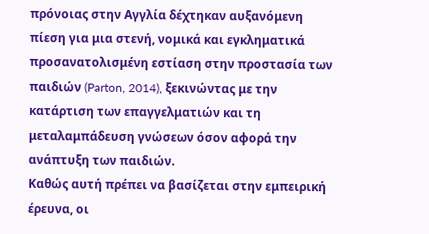πρόνοιας στην Αγγλία δέχτηκαν αυξανόμενη πίεση για μια στενή, νομικά και εγκληματικά προσανατολισμένη εστίαση στην προστασία των παιδιών (Parton, 2014), ξεκινώντας με την κατάρτιση των επαγγελματιών και τη μεταλαμπάδευση γνώσεων όσον αφορά την ανάπτυξη των παιδιών.
Καθώς αυτή πρέπει να βασίζεται στην εμπειρική έρευνα, οι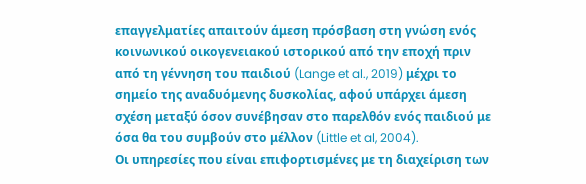επαγγελματίες απαιτούν άμεση πρόσβαση στη γνώση ενός κοινωνικού οικογενειακού ιστορικού από την εποχή πριν από τη γέννηση του παιδιού (Lange et al., 2019) μέχρι το σημείο της αναδυόμενης δυσκολίας, αφού υπάρχει άμεση σχέση μεταξύ όσον συνέβησαν στο παρελθόν ενός παιδιού με όσα θα του συμβούν στο μέλλον (Little et al, 2004).
Οι υπηρεσίες που είναι επιφορτισμένες με τη διαχείριση των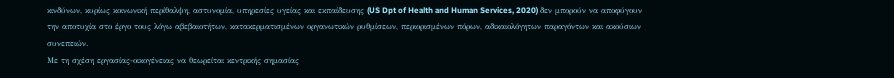κινδύνων, κυρίως κοινωνική περίθαλψη, αστυνομία, υπηρεσίες υγείας και εκπαίδευσης (US Dpt of Health and Human Services, 2020) δεν μπορούν να αποφύγουν την αποτυχία στο έργο τους λόγω αβεβαιοτήτων, κατακερματισμένων οργανωτικών ρυθμίσεων, περιορισμένων πόρων, αδικαιολόγητων παραγόντων και ακούσιων συνεπειών.
Με τη σχέση εργασίας-οικογένειας να θεωρείται κεντρικής σημασίας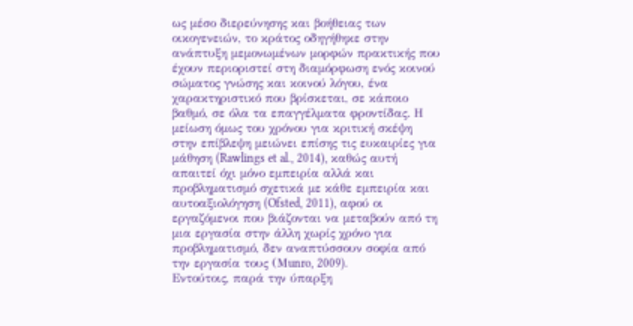ως μέσο διερεύνησης και βοήθειας των οικογενειών, το κράτος οδηγήθηκε στην ανάπτυξη μεμονωμένων μορφών πρακτικής που έχουν περιοριστεί στη διαμόρφωση ενός κοινού σώματος γνώσης και κοινού λόγου, ένα χαρακτηριστικό που βρίσκεται, σε κάποιο βαθμό, σε όλα τα επαγγέλματα φροντίδας. Η μείωση όμως του χρόνου για κριτική σκέψη στην επίβλεψη μειώνει επίσης τις ευκαιρίες για μάθηση (Rawlings et al., 2014), καθώς αυτή απαιτεί όχι μόνο εμπειρία αλλά και προβληματισμό σχετικά με κάθε εμπειρία και αυτοαξιολόγηση (Ofsted, 2011), αφού οι εργαζόμενοι που βιάζονται να μεταβούν από τη μια εργασία στην άλλη χωρίς χρόνο για προβληματισμό, δεν αναπτύσσουν σοφία από την εργασία τους (Μunro, 2009).
Εντούτοις, παρά την ύπαρξη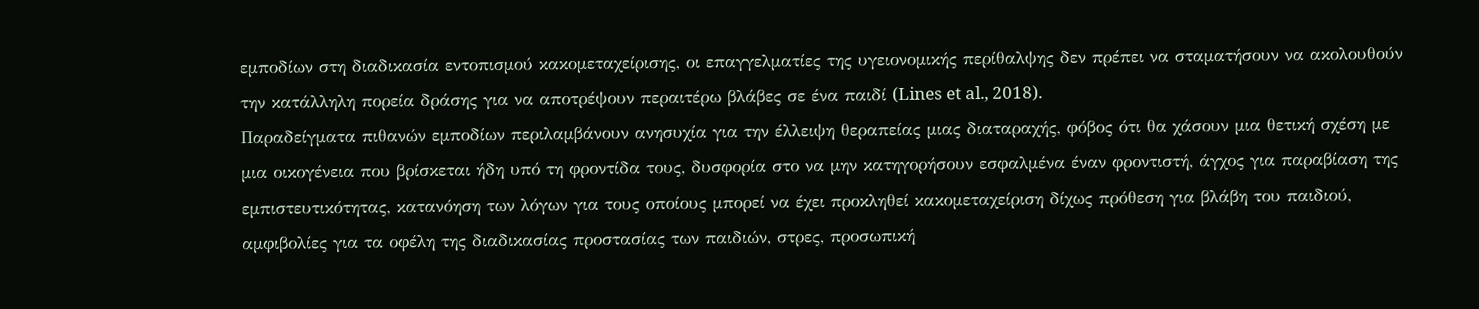εμποδίων στη διαδικασία εντοπισμού κακομεταχείρισης, οι επαγγελματίες της υγειονομικής περίθαλψης δεν πρέπει να σταματήσουν να ακολουθούν την κατάλληλη πορεία δράσης για να αποτρέψουν περαιτέρω βλάβες σε ένα παιδί (Lines et al., 2018).
Παραδείγματα πιθανών εμποδίων περιλαμβάνουν ανησυχία για την έλλειψη θεραπείας μιας διαταραχής, φόβος ότι θα χάσουν μια θετική σχέση με μια οικογένεια που βρίσκεται ήδη υπό τη φροντίδα τους, δυσφορία στο να μην κατηγορήσουν εσφαλμένα έναν φροντιστή, άγχος για παραβίαση της εμπιστευτικότητας, κατανόηση των λόγων για τους οποίους μπορεί να έχει προκληθεί κακομεταχείριση δίχως πρόθεση για βλάβη του παιδιού, αμφιβολίες για τα οφέλη της διαδικασίας προστασίας των παιδιών, στρες, προσωπική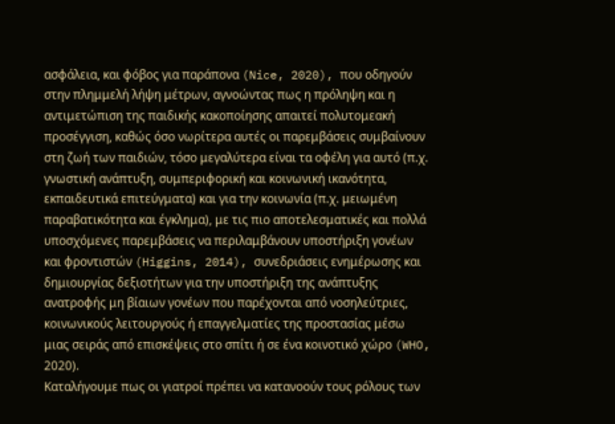ασφάλεια, και φόβος για παράπονα (Nice, 2020), που οδηγούν στην πλημμελή λήψη μέτρων, αγνοώντας πως η πρόληψη και η αντιμετώπιση της παιδικής κακοποίησης απαιτεί πολυτομεακή προσέγγιση, καθώς όσο νωρίτερα αυτές οι παρεμβάσεις συμβαίνουν στη ζωή των παιδιών, τόσο μεγαλύτερα είναι τα οφέλη για αυτό (π.χ. γνωστική ανάπτυξη, συμπεριφορική και κοινωνική ικανότητα, εκπαιδευτικά επιτεύγματα) και για την κοινωνία (π.χ. μειωμένη παραβατικότητα και έγκλημα), με τις πιο αποτελεσματικές και πολλά υποσχόμενες παρεμβάσεις να περιλαμβάνουν υποστήριξη γονέων και φροντιστών (Higgins, 2014), συνεδριάσεις ενημέρωσης και δημιουργίας δεξιοτήτων για την υποστήριξη της ανάπτυξης ανατροφής μη βίαιων γονέων που παρέχονται από νοσηλεύτριες, κοινωνικούς λειτουργούς ή επαγγελματίες της προστασίας μέσω μιας σειράς από επισκέψεις στο σπίτι ή σε ένα κοινοτικό χώρο (WHO, 2020).
Καταλήγουμε πως οι γιατροί πρέπει να κατανοούν τους ρόλους των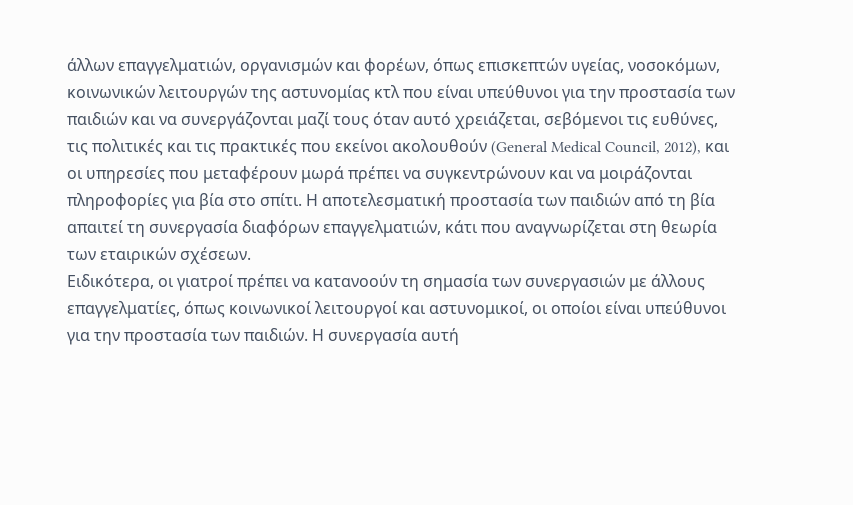άλλων επαγγελματιών, οργανισμών και φορέων, όπως επισκεπτών υγείας, νοσοκόμων, κοινωνικών λειτουργών της αστυνομίας κτλ που είναι υπεύθυνοι για την προστασία των παιδιών και να συνεργάζονται μαζί τους όταν αυτό χρειάζεται, σεβόμενοι τις ευθύνες, τις πολιτικές και τις πρακτικές που εκείνοι ακολουθούν (General Medical Council, 2012), και οι υπηρεσίες που μεταφέρουν μωρά πρέπει να συγκεντρώνουν και να μοιράζονται πληροφορίες για βία στο σπίτι. Η αποτελεσματική προστασία των παιδιών από τη βία απαιτεί τη συνεργασία διαφόρων επαγγελματιών, κάτι που αναγνωρίζεται στη θεωρία των εταιρικών σχέσεων.
Ειδικότερα, οι γιατροί πρέπει να κατανοούν τη σημασία των συνεργασιών με άλλους επαγγελματίες, όπως κοινωνικοί λειτουργοί και αστυνομικοί, οι οποίοι είναι υπεύθυνοι για την προστασία των παιδιών. Η συνεργασία αυτή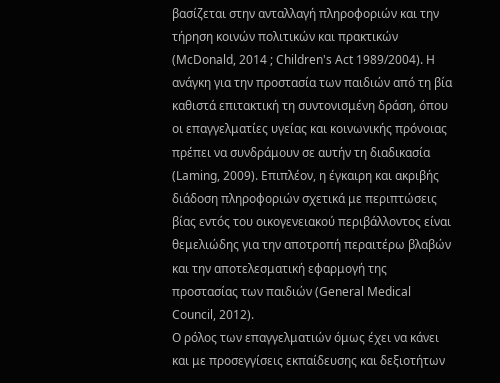βασίζεται στην ανταλλαγή πληροφοριών και την τήρηση κοινών πολιτικών και πρακτικών (McDonald, 2014 ; Children's Act 1989/2004). Η ανάγκη για την προστασία των παιδιών από τη βία καθιστά επιτακτική τη συντονισμένη δράση, όπου οι επαγγελματίες υγείας και κοινωνικής πρόνοιας πρέπει να συνδράμουν σε αυτήν τη διαδικασία (Laming, 2009). Επιπλέον, η έγκαιρη και ακριβής διάδοση πληροφοριών σχετικά με περιπτώσεις βίας εντός του οικογενειακού περιβάλλοντος είναι θεμελιώδης για την αποτροπή περαιτέρω βλαβών και την αποτελεσματική εφαρμογή της προστασίας των παιδιών (General Medical Council, 2012).
Ο ρόλος των επαγγελματιών όμως έχει να κάνει και με προσεγγίσεις εκπαίδευσης και δεξιοτήτων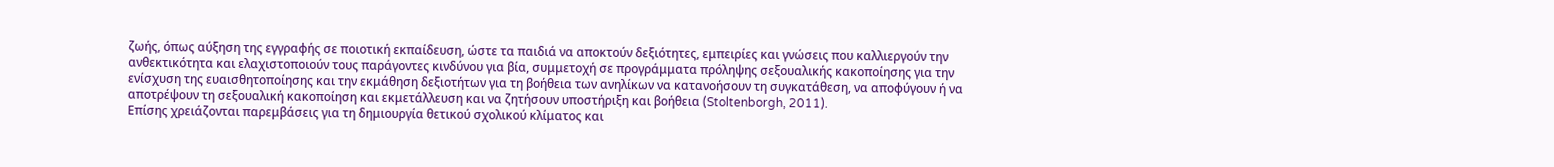ζωής, όπως αύξηση της εγγραφής σε ποιοτική εκπαίδευση, ώστε τα παιδιά να αποκτούν δεξιότητες, εμπειρίες και γνώσεις που καλλιεργούν την ανθεκτικότητα και ελαχιστοποιούν τους παράγοντες κινδύνου για βία, συμμετοχή σε προγράμματα πρόληψης σεξουαλικής κακοποίησης για την ενίσχυση της ευαισθητοποίησης και την εκμάθηση δεξιοτήτων για τη βοήθεια των ανηλίκων να κατανοήσουν τη συγκατάθεση, να αποφύγουν ή να αποτρέψουν τη σεξουαλική κακοποίηση και εκμετάλλευση και να ζητήσουν υποστήριξη και βοήθεια (Stoltenborgh, 2011).
Επίσης χρειάζονται παρεμβάσεις για τη δημιουργία θετικού σχολικού κλίματος και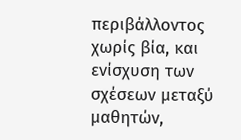περιβάλλοντος χωρίς βία, και ενίσχυση των σχέσεων μεταξύ μαθητών,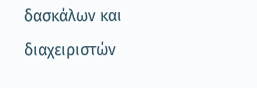δασκάλων και διαχειριστών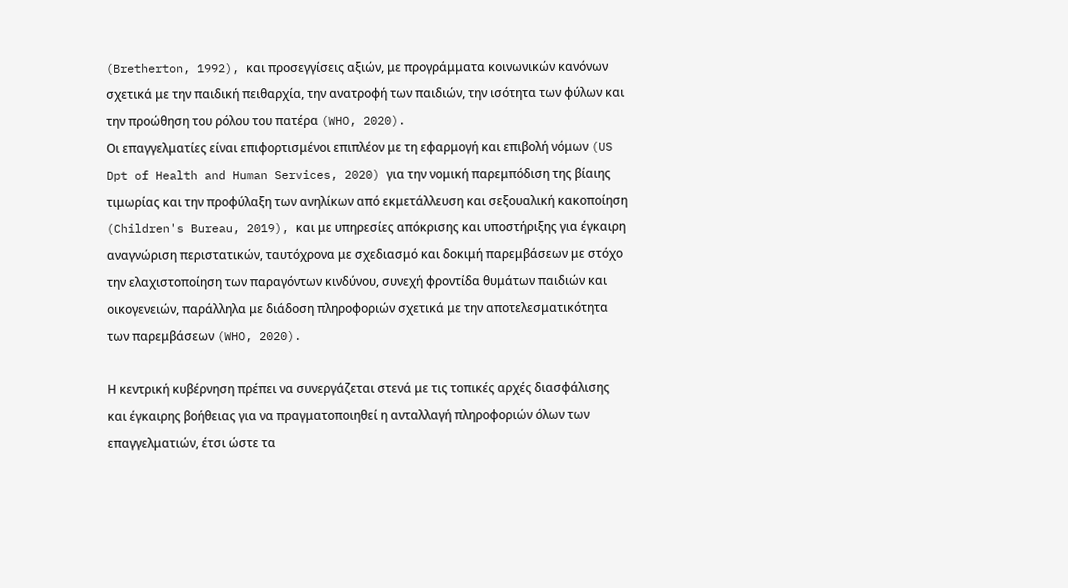(Bretherton, 1992), και προσεγγίσεις αξιών, με προγράμματα κοινωνικών κανόνων σχετικά με την παιδική πειθαρχία, την ανατροφή των παιδιών, την ισότητα των φύλων και την προώθηση του ρόλου του πατέρα (WHO, 2020).
Οι επαγγελματίες είναι επιφορτισμένοι επιπλέον με τη εφαρμογή και επιβολή νόμων (US Dpt of Health and Human Services, 2020) για την νομική παρεμπόδιση της βίαιης τιμωρίας και την προφύλαξη των ανηλίκων από εκμετάλλευση και σεξουαλική κακοποίηση (Children's Bureau, 2019), και με υπηρεσίες απόκρισης και υποστήριξης για έγκαιρη αναγνώριση περιστατικών, ταυτόχρονα με σχεδιασμό και δοκιμή παρεμβάσεων με στόχο την ελαχιστοποίηση των παραγόντων κινδύνου, συνεχή φροντίδα θυμάτων παιδιών και οικογενειών, παράλληλα με διάδοση πληροφοριών σχετικά με την αποτελεσματικότητα των παρεμβάσεων (WHO, 2020).

Η κεντρική κυβέρνηση πρέπει να συνεργάζεται στενά με τις τοπικές αρχές διασφάλισης και έγκαιρης βοήθειας για να πραγματοποιηθεί η ανταλλαγή πληροφοριών όλων των επαγγελματιών, έτσι ώστε τα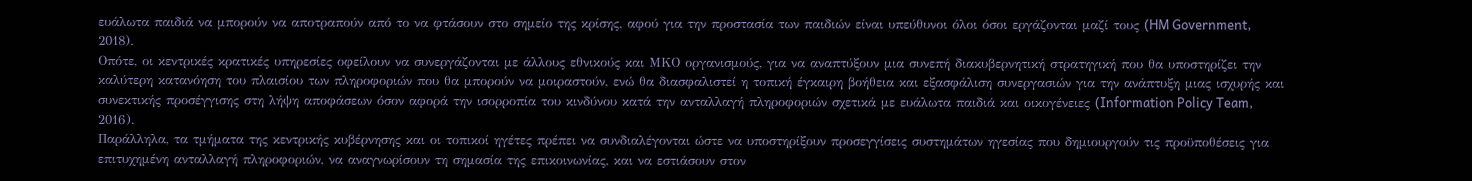ευάλωτα παιδιά να μπορούν να αποτραπούν από το να φτάσουν στο σημείο της κρίσης, αφού για την προστασία των παιδιών είναι υπεύθυνοι όλοι όσοι εργάζονται μαζί τους (HM Government, 2018).
Οπότε, οι κεντρικές κρατικές υπηρεσίες οφείλουν να συνεργάζονται με άλλους εθνικούς και ΜΚΟ οργανισμούς, για να αναπτύξουν μια συνεπή διακυβερνητική στρατηγική που θα υποστηρίζει την καλύτερη κατανόηση του πλαισίου των πληροφοριών που θα μπορούν να μοιραστούν, ενώ θα διασφαλιστεί η τοπική έγκαιρη βοήθεια και εξασφάλιση συνεργασιών για την ανάπτυξη μιας ισχυρής και συνεκτικής προσέγγισης στη λήψη αποφάσεων όσον αφορά την ισορροπία του κινδύνου κατά την ανταλλαγή πληροφοριών σχετικά με ευάλωτα παιδιά και οικογένειες (Information Policy Team, 2016).
Παράλληλα, τα τμήματα της κεντρικής κυβέρνησης και οι τοπικοί ηγέτες πρέπει να συνδιαλέγονται ώστε να υποστηρίξουν προσεγγίσεις συστημάτων ηγεσίας που δημιουργούν τις προϋποθέσεις για επιτυχημένη ανταλλαγή πληροφοριών, να αναγνωρίσουν τη σημασία της επικοινωνίας, και να εστιάσουν στον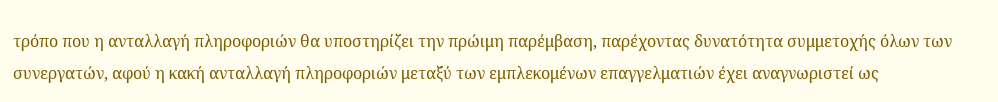τρόπο που η ανταλλαγή πληροφοριών θα υποστηρίζει την πρώιμη παρέμβαση, παρέχοντας δυνατότητα συμμετοχής όλων των συνεργατών, αφού η κακή ανταλλαγή πληροφοριών μεταξύ των εμπλεκομένων επαγγελματιών έχει αναγνωριστεί ως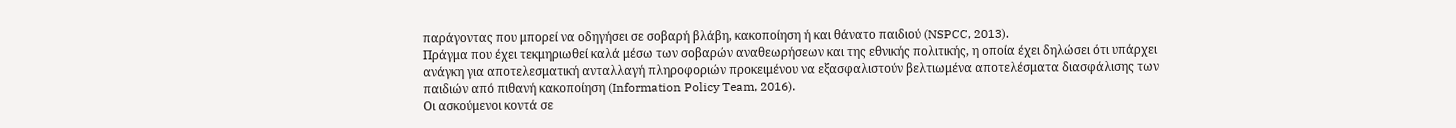παράγοντας που μπορεί να οδηγήσει σε σοβαρή βλάβη, κακοποίηση ή και θάνατο παιδιού (NSPCC, 2013).
Πράγμα που έχει τεκμηριωθεί καλά μέσω των σοβαρών αναθεωρήσεων και της εθνικής πολιτικής, η οποία έχει δηλώσει ότι υπάρχει ανάγκη για αποτελεσματική ανταλλαγή πληροφοριών προκειμένου να εξασφαλιστούν βελτιωμένα αποτελέσματα διασφάλισης των παιδιών από πιθανή κακοποίηση (Information Policy Team, 2016).
Οι ασκούμενοι κοντά σε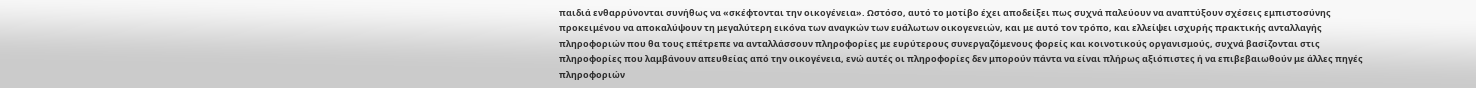παιδιά ενθαρρύνονται συνήθως να «σκέφτονται την οικογένεια». Ωστόσο, αυτό το μοτίβο έχει αποδείξει πως συχνά παλεύουν να αναπτύξουν σχέσεις εμπιστοσύνης προκειμένου να αποκαλύψουν τη μεγαλύτερη εικόνα των αναγκών των ευάλωτων οικογενειών, και με αυτό τον τρόπο, και ελλείψει ισχυρής πρακτικής ανταλλαγής πληροφοριών που θα τους επέτρεπε να ανταλλάσσουν πληροφορίες με ευρύτερους συνεργαζόμενους φορείς και κοινοτικούς οργανισμούς, συχνά βασίζονται στις πληροφορίες που λαμβάνουν απευθείας από την οικογένεια, ενώ αυτές οι πληροφορίες δεν μπορούν πάντα να είναι πλήρως αξιόπιστες ή να επιβεβαιωθούν με άλλες πηγές πληροφοριών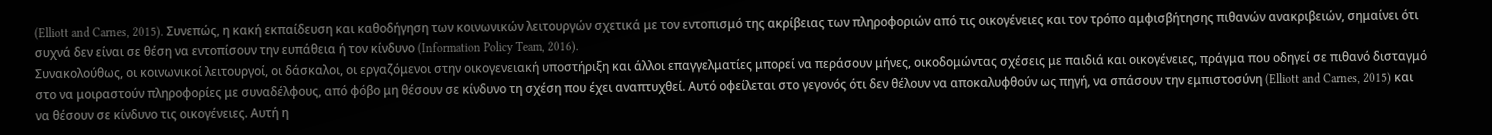(Elliott and Carnes, 2015). Συνεπώς, η κακή εκπαίδευση και καθοδήγηση των κοινωνικών λειτουργών σχετικά με τον εντοπισμό της ακρίβειας των πληροφοριών από τις οικογένειες και τον τρόπο αμφισβήτησης πιθανών ανακριβειών, σημαίνει ότι συχνά δεν είναι σε θέση να εντοπίσουν την ευπάθεια ή τον κίνδυνο (Information Policy Team, 2016).
Συνακολούθως, οι κοινωνικοί λειτουργοί, οι δάσκαλοι, οι εργαζόμενοι στην οικογενειακή υποστήριξη και άλλοι επαγγελματίες μπορεί να περάσουν μήνες, οικοδομώντας σχέσεις με παιδιά και οικογένειες, πράγμα που οδηγεί σε πιθανό δισταγμό στο να μοιραστούν πληροφορίες με συναδέλφους, από φόβο μη θέσουν σε κίνδυνο τη σχέση που έχει αναπτυχθεί. Αυτό οφείλεται στο γεγονός ότι δεν θέλουν να αποκαλυφθούν ως πηγή, να σπάσουν την εμπιστοσύνη (Elliott and Carnes, 2015) και να θέσουν σε κίνδυνο τις οικογένειες. Αυτή η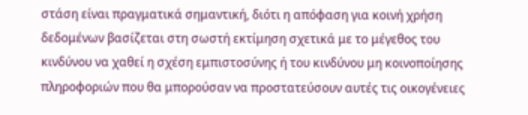στάση είναι πραγματικά σημαντική, διότι η απόφαση για κοινή χρήση δεδομένων βασίζεται στη σωστή εκτίμηση σχετικά με το μέγεθος του κινδύνου να χαθεί η σχέση εμπιστοσύνης ή του κινδύνου μη κοινοποίησης πληροφοριών που θα μπορούσαν να προστατεύσουν αυτές τις οικογένειες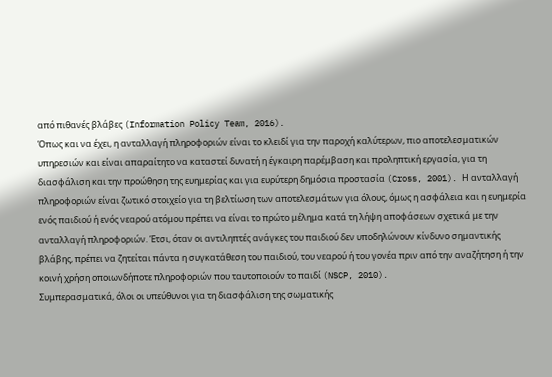από πιθανές βλάβες (Information Policy Team, 2016).
Όπως και να έχει, η ανταλλαγή πληροφοριών είναι το κλειδί για την παροχή καλύτερων, πιο αποτελεσματικών υπηρεσιών και είναι απαραίτητο να καταστεί δυνατή η έγκαιρη παρέμβαση και προληπτική εργασία, για τη διασφάλιση και την προώθηση της ευημερίας και για ευρύτερη δημόσια προστασία (Cross, 2001). Η ανταλλαγή πληροφοριών είναι ζωτικό στοιχείο για τη βελτίωση των αποτελεσμάτων για όλους, όμως η ασφάλεια και η ευημερία ενός παιδιού ή ενός νεαρού ατόμου πρέπει να είναι το πρώτο μέλημα κατά τη λήψη αποφάσεων σχετικά με την ανταλλαγή πληροφοριών. Έτσι, όταν οι αντιληπτές ανάγκες του παιδιού δεν υποδηλώνουν κίνδυνο σημαντικής βλάβης, πρέπει να ζητείται πάντα η συγκατάθεση του παιδιού, του νεαρού ή του γονέα πριν από την αναζήτηση ή την κοινή χρήση οποιωνδήποτε πληροφοριών που ταυτοποιούν το παιδί (NSCP, 2010).
Συμπερασματικά, όλοι οι υπεύθυνοι για τη διασφάλιση της σωματικής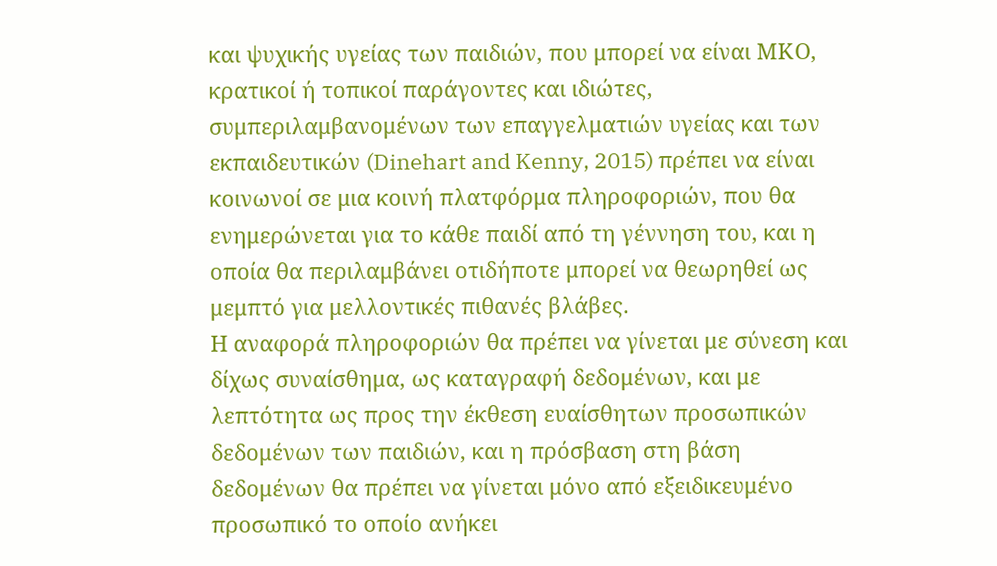και ψυχικής υγείας των παιδιών, που μπορεί να είναι ΜΚΟ, κρατικοί ή τοπικοί παράγοντες και ιδιώτες, συμπεριλαμβανομένων των επαγγελματιών υγείας και των εκπαιδευτικών (Dinehart and Kenny, 2015) πρέπει να είναι κοινωνοί σε μια κοινή πλατφόρμα πληροφοριών, που θα ενημερώνεται για το κάθε παιδί από τη γέννηση του, και η οποία θα περιλαμβάνει οτιδήποτε μπορεί να θεωρηθεί ως μεμπτό για μελλοντικές πιθανές βλάβες.
Η αναφορά πληροφοριών θα πρέπει να γίνεται με σύνεση και δίχως συναίσθημα, ως καταγραφή δεδομένων, και με λεπτότητα ως προς την έκθεση ευαίσθητων προσωπικών δεδομένων των παιδιών, και η πρόσβαση στη βάση δεδομένων θα πρέπει να γίνεται μόνο από εξειδικευμένο προσωπικό το οποίο ανήκει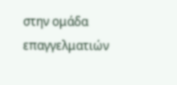στην ομάδα επαγγελματιών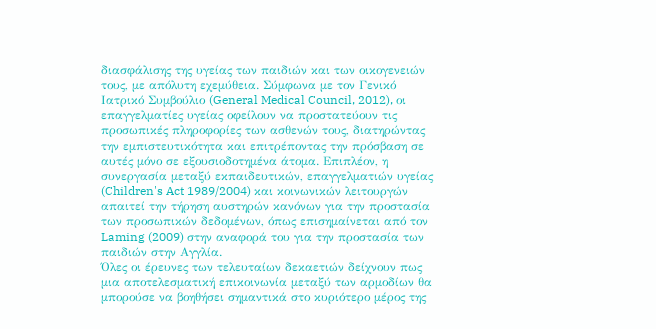διασφάλισης της υγείας των παιδιών και των οικογενειών τους, με απόλυτη εχεμύθεια. Σύμφωνα με τον Γενικό Ιατρικό Συμβούλιο (General Medical Council, 2012), οι επαγγελματίες υγείας οφείλουν να προστατεύουν τις προσωπικές πληροφορίες των ασθενών τους, διατηρώντας την εμπιστευτικότητα και επιτρέποντας την πρόσβαση σε αυτές μόνο σε εξουσιοδοτημένα άτομα. Επιπλέον, η συνεργασία μεταξύ εκπαιδευτικών, επαγγελματιών υγείας (Children's Act 1989/2004) και κοινωνικών λειτουργών απαιτεί την τήρηση αυστηρών κανόνων για την προστασία των προσωπικών δεδομένων, όπως επισημαίνεται από τον Laming (2009) στην αναφορά του για την προστασία των παιδιών στην Αγγλία.
Όλες οι έρευνες των τελευταίων δεκαετιών δείχνουν πως μια αποτελεσματική επικοινωνία μεταξύ των αρμοδίων θα μπορούσε να βοηθήσει σημαντικά στο κυριότερο μέρος της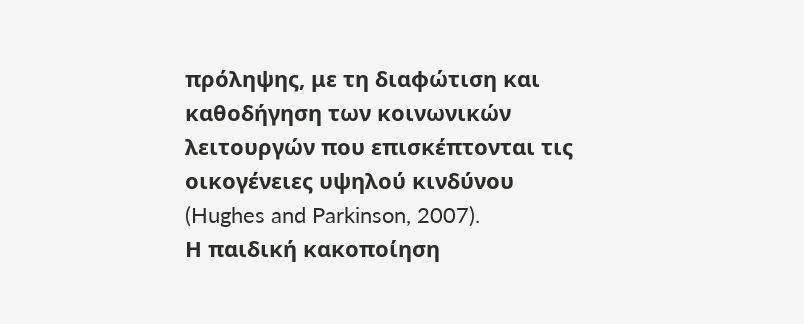πρόληψης, με τη διαφώτιση και καθοδήγηση των κοινωνικών λειτουργών που επισκέπτονται τις οικογένειες υψηλού κινδύνου (Hughes and Parkinson, 2007).
Η παιδική κακοποίηση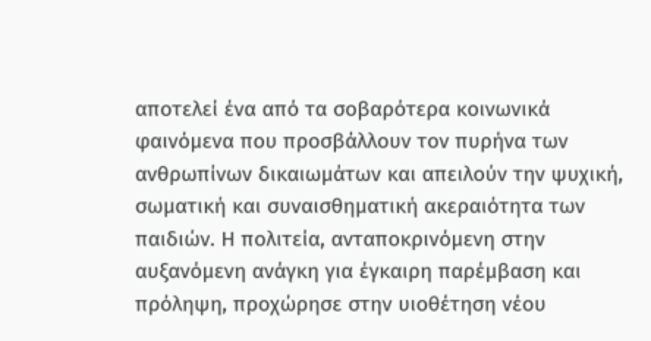αποτελεί ένα από τα σοβαρότερα κοινωνικά φαινόμενα που προσβάλλουν τον πυρήνα των ανθρωπίνων δικαιωμάτων και απειλούν την ψυχική, σωματική και συναισθηματική ακεραιότητα των παιδιών. Η πολιτεία, ανταποκρινόμενη στην αυξανόμενη ανάγκη για έγκαιρη παρέμβαση και πρόληψη, προχώρησε στην υιοθέτηση νέου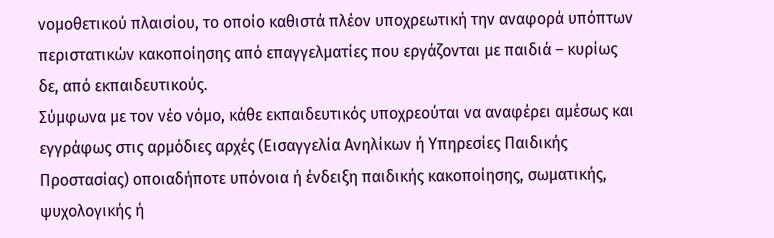νομοθετικού πλαισίου, το οποίο καθιστά πλέον υποχρεωτική την αναφορά υπόπτων περιστατικών κακοποίησης από επαγγελματίες που εργάζονται με παιδιά – κυρίως δε, από εκπαιδευτικούς.
Σύμφωνα με τον νέο νόμο, κάθε εκπαιδευτικός υποχρεούται να αναφέρει αμέσως και εγγράφως στις αρμόδιες αρχές (Εισαγγελία Ανηλίκων ή Υπηρεσίες Παιδικής Προστασίας) οποιαδήποτε υπόνοια ή ένδειξη παιδικής κακοποίησης, σωματικής, ψυχολογικής ή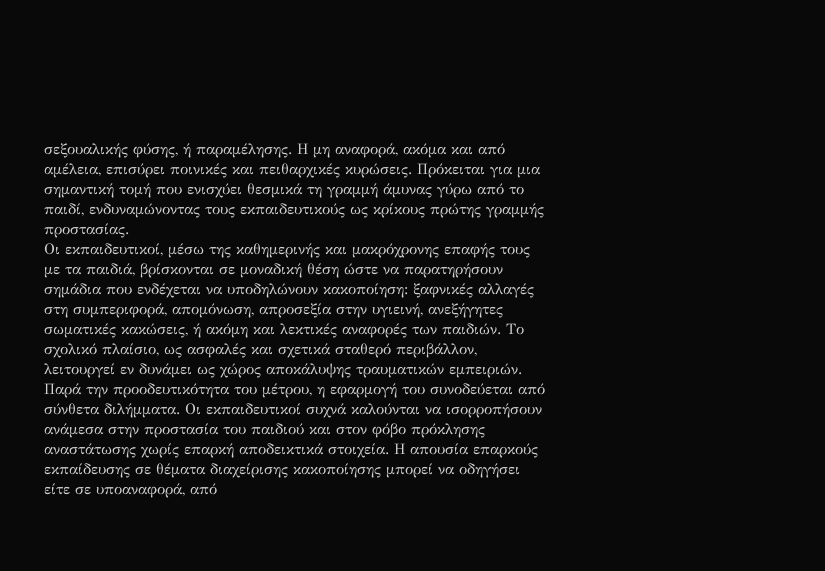σεξουαλικής φύσης, ή παραμέλησης. Η μη αναφορά, ακόμα και από αμέλεια, επισύρει ποινικές και πειθαρχικές κυρώσεις. Πρόκειται για μια σημαντική τομή που ενισχύει θεσμικά τη γραμμή άμυνας γύρω από το παιδί, ενδυναμώνοντας τους εκπαιδευτικούς ως κρίκους πρώτης γραμμής προστασίας.
Οι εκπαιδευτικοί, μέσω της καθημερινής και μακρόχρονης επαφής τους με τα παιδιά, βρίσκονται σε μοναδική θέση ώστε να παρατηρήσουν σημάδια που ενδέχεται να υποδηλώνουν κακοποίηση: ξαφνικές αλλαγές στη συμπεριφορά, απομόνωση, απροσεξία στην υγιεινή, ανεξήγητες σωματικές κακώσεις, ή ακόμη και λεκτικές αναφορές των παιδιών. Το σχολικό πλαίσιο, ως ασφαλές και σχετικά σταθερό περιβάλλον, λειτουργεί εν δυνάμει ως χώρος αποκάλυψης τραυματικών εμπειριών.
Παρά την προοδευτικότητα του μέτρου, η εφαρμογή του συνοδεύεται από σύνθετα διλήμματα. Οι εκπαιδευτικοί συχνά καλούνται να ισορροπήσουν ανάμεσα στην προστασία του παιδιού και στον φόβο πρόκλησης αναστάτωσης χωρίς επαρκή αποδεικτικά στοιχεία. Η απουσία επαρκούς εκπαίδευσης σε θέματα διαχείρισης κακοποίησης μπορεί να οδηγήσει είτε σε υποαναφορά, από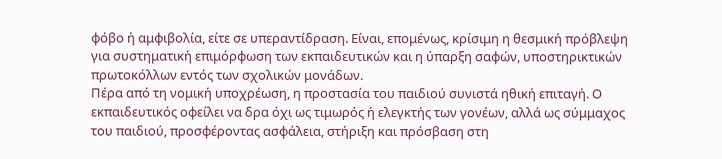φόβο ή αμφιβολία, είτε σε υπεραντίδραση. Είναι, επομένως, κρίσιμη η θεσμική πρόβλεψη για συστηματική επιμόρφωση των εκπαιδευτικών και η ύπαρξη σαφών, υποστηρικτικών πρωτοκόλλων εντός των σχολικών μονάδων.
Πέρα από τη νομική υποχρέωση, η προστασία του παιδιού συνιστά ηθική επιταγή. Ο εκπαιδευτικός οφείλει να δρα όχι ως τιμωρός ή ελεγκτής των γονέων, αλλά ως σύμμαχος του παιδιού, προσφέροντας ασφάλεια, στήριξη και πρόσβαση στη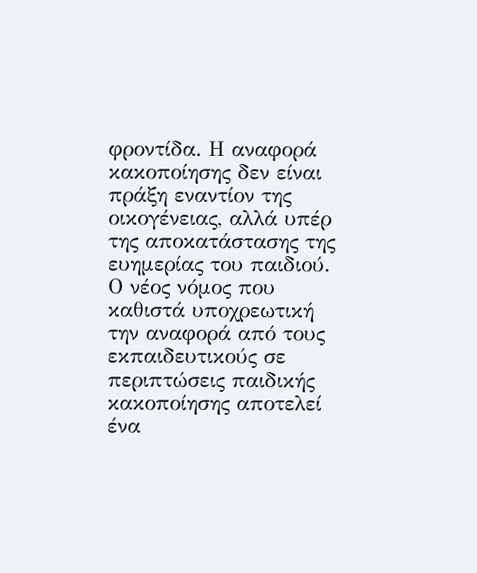φροντίδα. Η αναφορά κακοποίησης δεν είναι πράξη εναντίον της οικογένειας, αλλά υπέρ της αποκατάστασης της ευημερίας του παιδιού.
Ο νέος νόμος που καθιστά υποχρεωτική την αναφορά από τους εκπαιδευτικούς σε περιπτώσεις παιδικής κακοποίησης αποτελεί ένα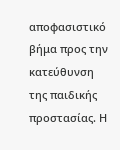αποφασιστικό βήμα προς την κατεύθυνση της παιδικής προστασίας. Η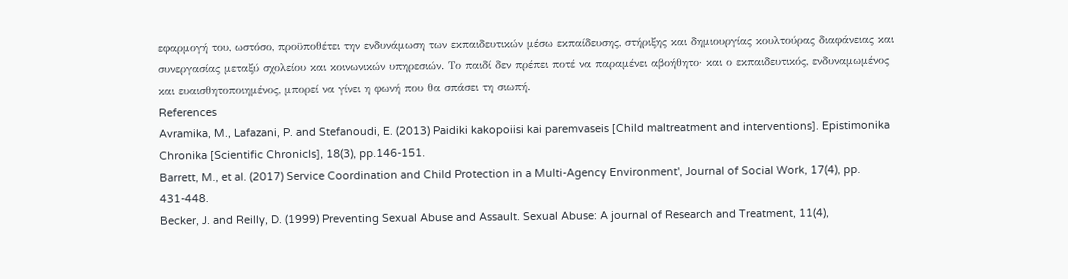εφαρμογή του, ωστόσο, προϋποθέτει την ενδυνάμωση των εκπαιδευτικών μέσω εκπαίδευσης, στήριξης και δημιουργίας κουλτούρας διαφάνειας και συνεργασίας μεταξύ σχολείου και κοινωνικών υπηρεσιών. Το παιδί δεν πρέπει ποτέ να παραμένει αβοήθητο· και ο εκπαιδευτικός, ενδυναμωμένος και ευαισθητοποιημένος, μπορεί να γίνει η φωνή που θα σπάσει τη σιωπή.
References
Avramika, M., Lafazani, P. and Stefanoudi, E. (2013) Paidiki kakopoiisi kai paremvaseis [Child maltreatment and interventions]. Epistimonika Chronika [Scientific Chronicls], 18(3), pp.146-151.
Barrett, M., et al. (2017) Service Coordination and Child Protection in a Multi-Agency Environment', Journal of Social Work, 17(4), pp. 431-448.
Becker, J. and Reilly, D. (1999) Preventing Sexual Abuse and Assault. Sexual Abuse: A journal of Research and Treatment, 11(4),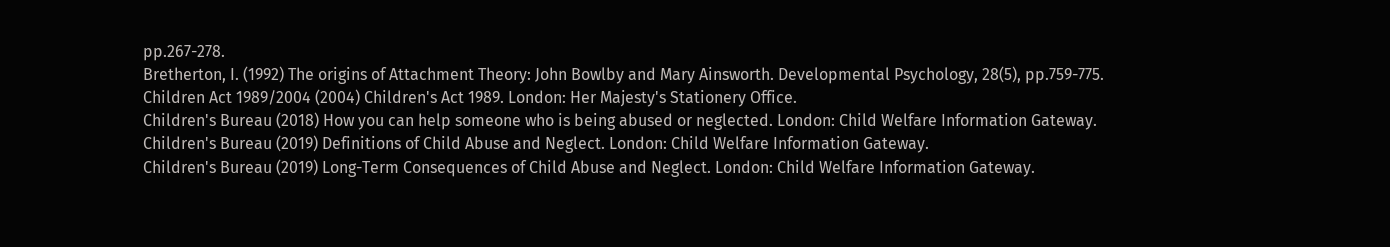pp.267-278.
Bretherton, I. (1992) The origins of Attachment Theory: John Bowlby and Mary Ainsworth. Developmental Psychology, 28(5), pp.759-775.
Children Act 1989/2004 (2004) Children's Act 1989. London: Her Majesty's Stationery Office.
Children's Bureau (2018) How you can help someone who is being abused or neglected. London: Child Welfare Information Gateway.
Children's Bureau (2019) Definitions of Child Abuse and Neglect. London: Child Welfare Information Gateway.
Children's Bureau (2019) Long-Term Consequences of Child Abuse and Neglect. London: Child Welfare Information Gateway.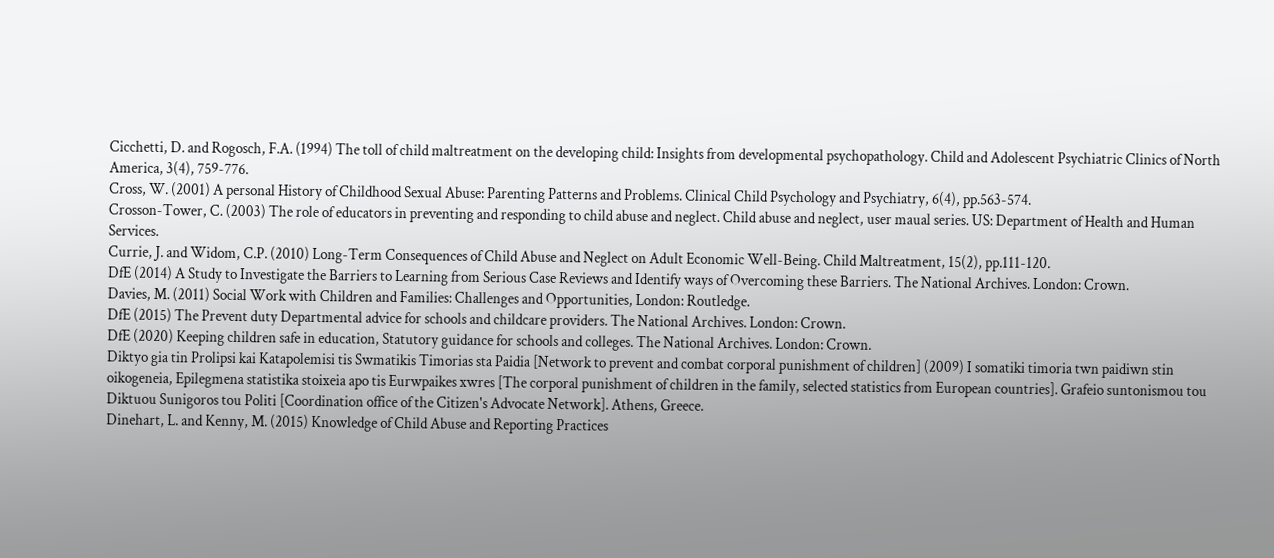Cicchetti, D. and Rogosch, F.A. (1994) The toll of child maltreatment on the developing child: Insights from developmental psychopathology. Child and Adolescent Psychiatric Clinics of North America, 3(4), 759-776.
Cross, W. (2001) A personal History of Childhood Sexual Abuse: Parenting Patterns and Problems. Clinical Child Psychology and Psychiatry, 6(4), pp.563-574.
Crosson-Tower, C. (2003) The role of educators in preventing and responding to child abuse and neglect. Child abuse and neglect, user maual series. US: Department of Health and Human Services.
Currie, J. and Widom, C.P. (2010) Long-Term Consequences of Child Abuse and Neglect on Adult Economic Well-Being. Child Maltreatment, 15(2), pp.111-120.
DfE (2014) A Study to Investigate the Barriers to Learning from Serious Case Reviews and Identify ways of Overcoming these Barriers. The National Archives. London: Crown.
Davies, M. (2011) Social Work with Children and Families: Challenges and Opportunities, London: Routledge.
DfE (2015) The Prevent duty Departmental advice for schools and childcare providers. The National Archives. London: Crown.
DfE (2020) Keeping children safe in education, Statutory guidance for schools and colleges. The National Archives. London: Crown.
Diktyo gia tin Prolipsi kai Katapolemisi tis Swmatikis Timorias sta Paidia [Network to prevent and combat corporal punishment of children] (2009) I somatiki timoria twn paidiwn stin oikogeneia, Epilegmena statistika stoixeia apo tis Eurwpaikes xwres [The corporal punishment of children in the family, selected statistics from European countries]. Grafeio suntonismou tou Diktuou Sunigoros tou Politi [Coordination office of the Citizen's Advocate Network]. Athens, Greece.
Dinehart, L. and Kenny, M. (2015) Knowledge of Child Abuse and Reporting Practices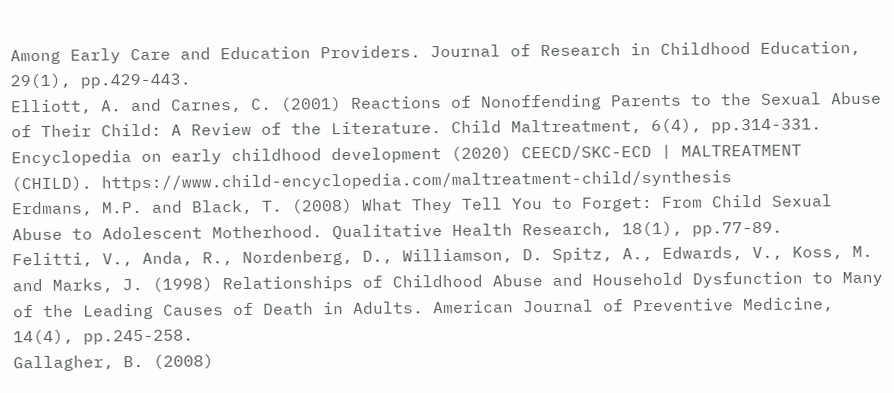Among Early Care and Education Providers. Journal of Research in Childhood Education, 29(1), pp.429-443.
Elliott, A. and Carnes, C. (2001) Reactions of Nonoffending Parents to the Sexual Abuse of Their Child: A Review of the Literature. Child Maltreatment, 6(4), pp.314-331.
Encyclopedia on early childhood development (2020) CEECD/SKC-ECD | MALTREATMENT (CHILD). https://www.child-encyclopedia.com/maltreatment-child/synthesis
Erdmans, M.P. and Black, T. (2008) What They Tell You to Forget: From Child Sexual Abuse to Adolescent Motherhood. Qualitative Health Research, 18(1), pp.77-89.
Felitti, V., Anda, R., Nordenberg, D., Williamson, D. Spitz, A., Edwards, V., Koss, M. and Marks, J. (1998) Relationships of Childhood Abuse and Household Dysfunction to Many of the Leading Causes of Death in Adults. American Journal of Preventive Medicine, 14(4), pp.245-258.
Gallagher, B. (2008)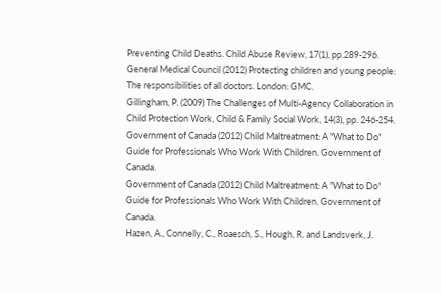Preventing Child Deaths. Child Abuse Review, 17(1), pp.289-296.
General Medical Council (2012) Protecting children and young people: The responsibilities of all doctors. London: GMC.
Gillingham, P. (2009) The Challenges of Multi-Agency Collaboration in Child Protection Work, Child & Family Social Work, 14(3), pp. 246-254.
Government of Canada (2012) Child Maltreatment: A "What to Do" Guide for Professionals Who Work With Children. Government of Canada.
Government of Canada (2012) Child Maltreatment: A "What to Do" Guide for Professionals Who Work With Children. Government of Canada.
Hazen, A., Connelly, C., Roaesch, S., Hough, R. and Landsverk, J.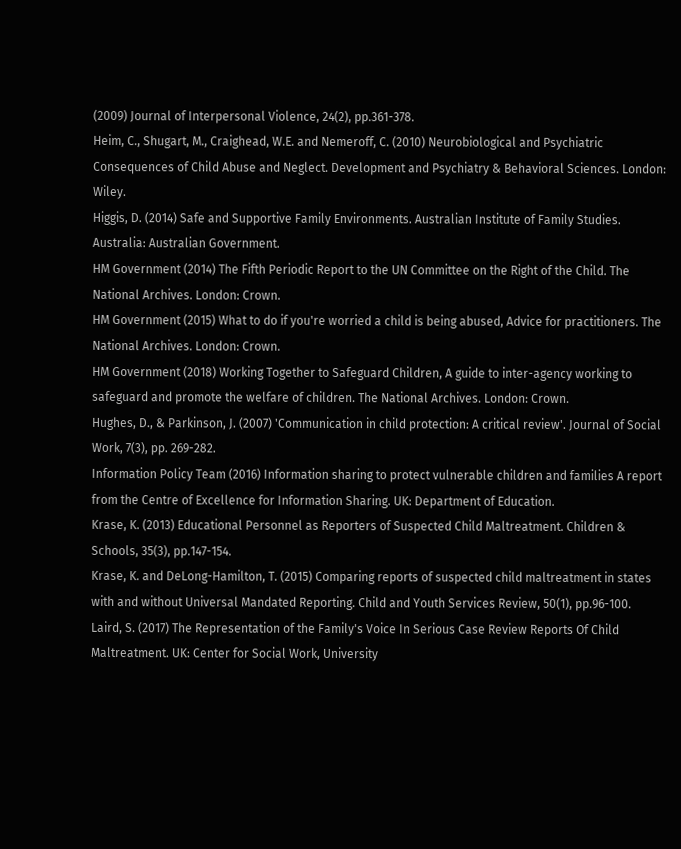(2009) Journal of Interpersonal Violence, 24(2), pp.361-378.
Heim, C., Shugart, M., Craighead, W.E. and Nemeroff, C. (2010) Neurobiological and Psychiatric Consequences of Child Abuse and Neglect. Development and Psychiatry & Behavioral Sciences. London: Wiley.
Higgis, D. (2014) Safe and Supportive Family Environments. Australian Institute of Family Studies. Australia: Australian Government.
HM Government (2014) The Fifth Periodic Report to the UN Committee on the Right of the Child. The National Archives. London: Crown.
HM Government (2015) What to do if you're worried a child is being abused, Advice for practitioners. The National Archives. London: Crown.
HM Government (2018) Working Together to Safeguard Children, A guide to inter-agency working to safeguard and promote the welfare of children. The National Archives. London: Crown.
Hughes, D., & Parkinson, J. (2007) 'Communication in child protection: A critical review'. Journal of Social Work, 7(3), pp. 269-282.
Information Policy Team (2016) Information sharing to protect vulnerable children and families A report from the Centre of Excellence for Information Sharing. UK: Department of Education.
Krase, K. (2013) Educational Personnel as Reporters of Suspected Child Maltreatment. Children & Schools, 35(3), pp.147-154.
Krase, K. and DeLong-Hamilton, T. (2015) Comparing reports of suspected child maltreatment in states with and without Universal Mandated Reporting. Child and Youth Services Review, 50(1), pp.96-100.
Laird, S. (2017) The Representation of the Family's Voice In Serious Case Review Reports Of Child Maltreatment. UK: Center for Social Work, University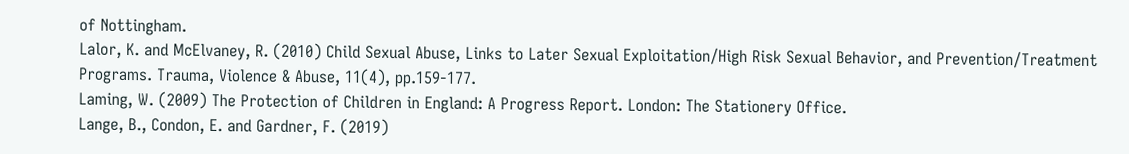of Nottingham.
Lalor, K. and McElvaney, R. (2010) Child Sexual Abuse, Links to Later Sexual Exploitation/High Risk Sexual Behavior, and Prevention/Treatment Programs. Trauma, Violence & Abuse, 11(4), pp.159-177.
Laming, W. (2009) The Protection of Children in England: A Progress Report. London: The Stationery Office.
Lange, B., Condon, E. and Gardner, F. (2019)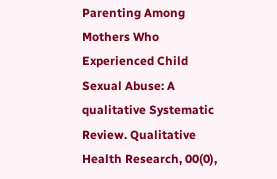Parenting Among Mothers Who Experienced Child Sexual Abuse: A qualitative Systematic Review. Qualitative Health Research, 00(0),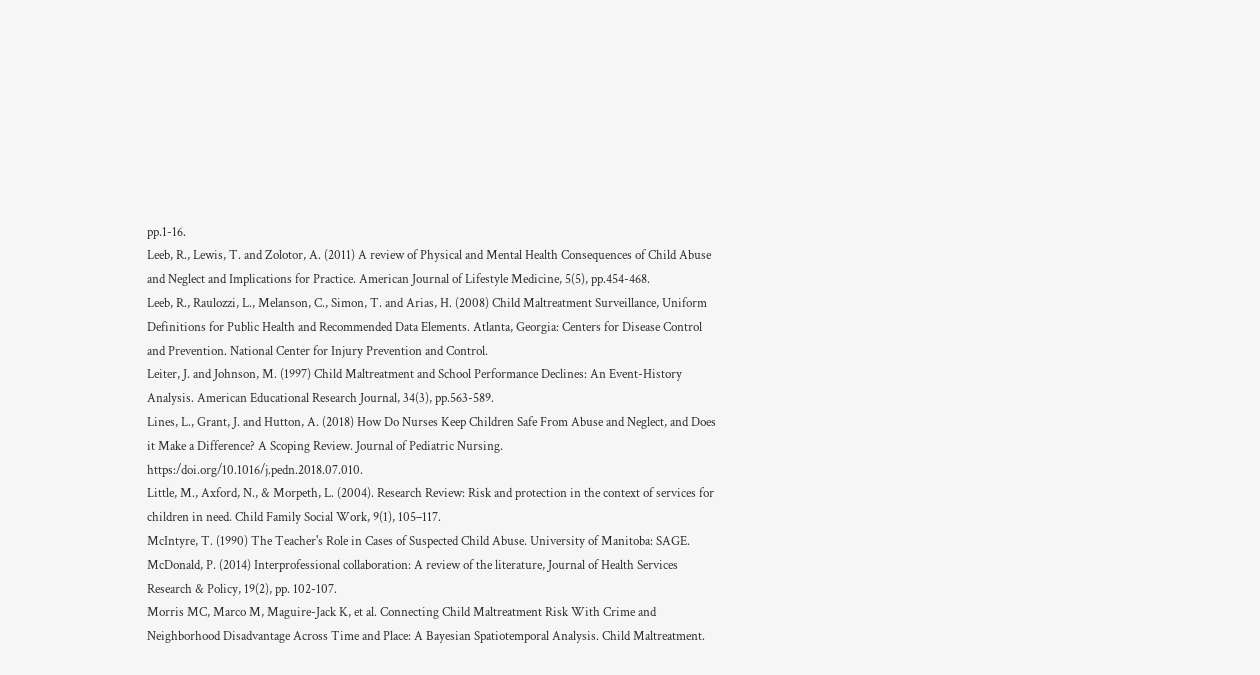pp.1-16.
Leeb, R., Lewis, T. and Zolotor, A. (2011) A review of Physical and Mental Health Consequences of Child Abuse and Neglect and Implications for Practice. American Journal of Lifestyle Medicine, 5(5), pp.454-468.
Leeb, R., Raulozzi, L., Melanson, C., Simon, T. and Arias, H. (2008) Child Maltreatment Surveillance, Uniform Definitions for Public Health and Recommended Data Elements. Atlanta, Georgia: Centers for Disease Control and Prevention. National Center for Injury Prevention and Control.
Leiter, J. and Johnson, M. (1997) Child Maltreatment and School Performance Declines: An Event-History Analysis. American Educational Research Journal, 34(3), pp.563-589.
Lines, L., Grant, J. and Hutton, A. (2018) How Do Nurses Keep Children Safe From Abuse and Neglect, and Does it Make a Difference? A Scoping Review. Journal of Pediatric Nursing. https:/doi.org/10.1016/j.pedn.2018.07.010.
Little, M., Axford, N., & Morpeth, L. (2004). Research Review: Risk and protection in the context of services for children in need. Child Family Social Work, 9(1), 105–117.
McIntyre, T. (1990) The Teacher's Role in Cases of Suspected Child Abuse. University of Manitoba: SAGE.
McDonald, P. (2014) Interprofessional collaboration: A review of the literature, Journal of Health Services Research & Policy, 19(2), pp. 102-107.
Morris MC, Marco M, Maguire-Jack K, et al. Connecting Child Maltreatment Risk With Crime and Neighborhood Disadvantage Across Time and Place: A Bayesian Spatiotemporal Analysis. Child Maltreatment.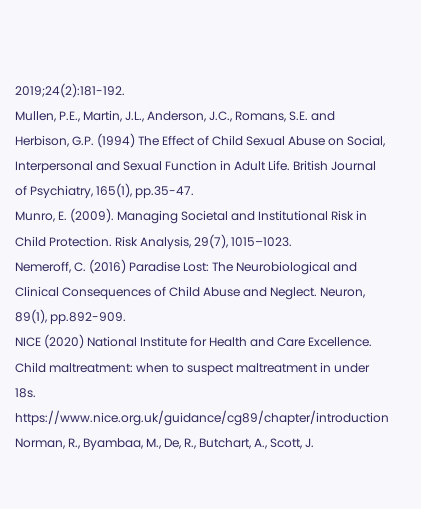2019;24(2):181-192.
Mullen, P.E., Martin, J.L., Anderson, J.C., Romans, S.E. and Herbison, G.P. (1994) The Effect of Child Sexual Abuse on Social, Interpersonal and Sexual Function in Adult Life. British Journal of Psychiatry, 165(1), pp.35-47.
Munro, E. (2009). Managing Societal and Institutional Risk in Child Protection. Risk Analysis, 29(7), 1015–1023.
Nemeroff, C. (2016) Paradise Lost: The Neurobiological and Clinical Consequences of Child Abuse and Neglect. Neuron, 89(1), pp.892-909.
NICE (2020) National Institute for Health and Care Excellence. Child maltreatment: when to suspect maltreatment in under 18s. https://www.nice.org.uk/guidance/cg89/chapter/introduction
Norman, R., Byambaa, M., De, R., Butchart, A., Scott, J.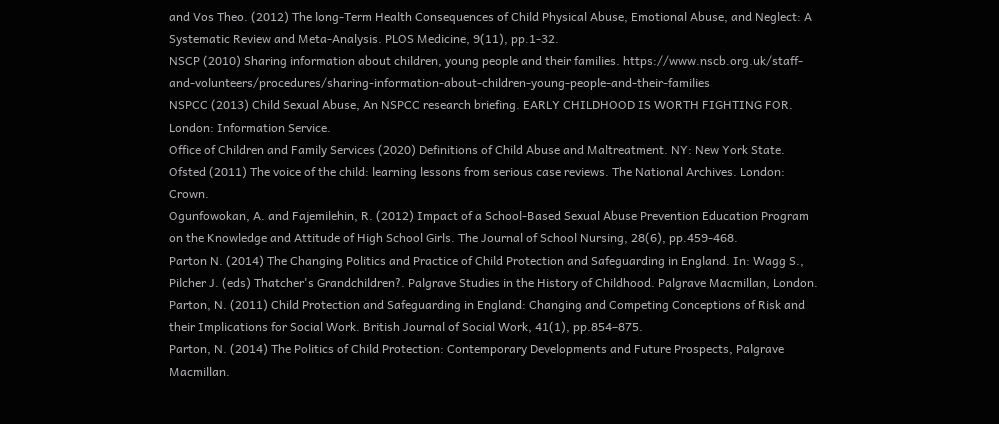and Vos Theo. (2012) The long-Term Health Consequences of Child Physical Abuse, Emotional Abuse, and Neglect: A Systematic Review and Meta-Analysis. PLOS Medicine, 9(11), pp.1-32.
NSCP (2010) Sharing information about children, young people and their families. https://www.nscb.org.uk/staff-and-volunteers/procedures/sharing-information-about-children-young-people-and-their-families
NSPCC (2013) Child Sexual Abuse, An NSPCC research briefing. EARLY CHILDHOOD IS WORTH FIGHTING FOR. London: Information Service.
Office of Children and Family Services (2020) Definitions of Child Abuse and Maltreatment. NY: New York State.
Ofsted (2011) The voice of the child: learning lessons from serious case reviews. The National Archives. London: Crown.
Ogunfowokan, A. and Fajemilehin, R. (2012) Impact of a School-Based Sexual Abuse Prevention Education Program on the Knowledge and Attitude of High School Girls. The Journal of School Nursing, 28(6), pp.459-468.
Parton N. (2014) The Changing Politics and Practice of Child Protection and Safeguarding in England. In: Wagg S., Pilcher J. (eds) Thatcher's Grandchildren?. Palgrave Studies in the History of Childhood. Palgrave Macmillan, London.
Parton, N. (2011) Child Protection and Safeguarding in England: Changing and Competing Conceptions of Risk and their Implications for Social Work. British Journal of Social Work, 41(1), pp.854–875.
Parton, N. (2014) The Politics of Child Protection: Contemporary Developments and Future Prospects, Palgrave Macmillan.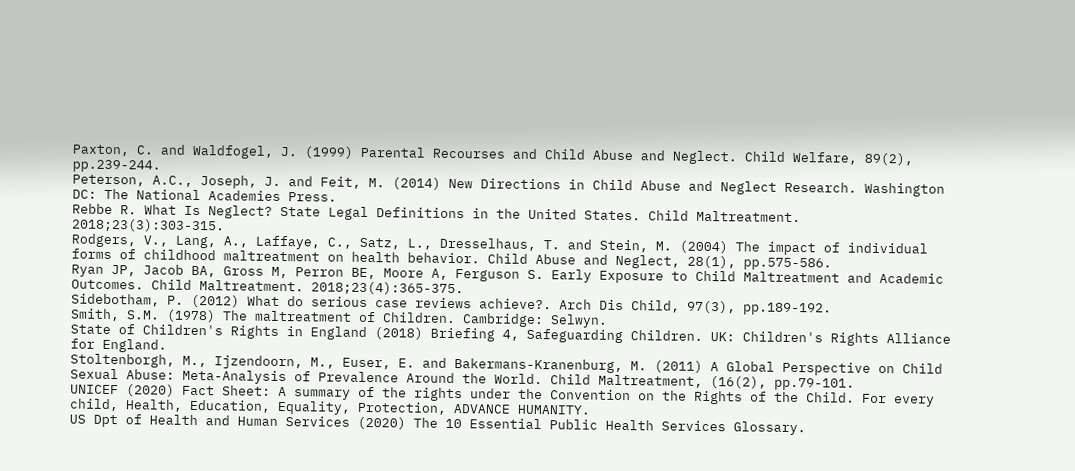Paxton, C. and Waldfogel, J. (1999) Parental Recourses and Child Abuse and Neglect. Child Welfare, 89(2), pp.239-244.
Peterson, A.C., Joseph, J. and Feit, M. (2014) New Directions in Child Abuse and Neglect Research. Washington DC: The National Academies Press.
Rebbe R. What Is Neglect? State Legal Definitions in the United States. Child Maltreatment. 2018;23(3):303-315.
Rodgers, V., Lang, A., Laffaye, C., Satz, L., Dresselhaus, T. and Stein, M. (2004) The impact of individual forms of childhood maltreatment on health behavior. Child Abuse and Neglect, 28(1), pp.575-586.
Ryan JP, Jacob BA, Gross M, Perron BE, Moore A, Ferguson S. Early Exposure to Child Maltreatment and Academic Outcomes. Child Maltreatment. 2018;23(4):365-375.
Sidebotham, P. (2012) What do serious case reviews achieve?. Arch Dis Child, 97(3), pp.189-192.
Smith, S.M. (1978) The maltreatment of Children. Cambridge: Selwyn.
State of Children's Rights in England (2018) Briefing 4, Safeguarding Children. UK: Children's Rights Alliance for England.
Stoltenborgh, M., Ijzendoorn, M., Euser, E. and Bakermans-Kranenburg, M. (2011) A Global Perspective on Child Sexual Abuse: Meta-Analysis of Prevalence Around the World. Child Maltreatment, (16(2), pp.79-101.
UNICEF (2020) Fact Sheet: A summary of the rights under the Convention on the Rights of the Child. For every child, Health, Education, Equality, Protection, ADVANCE HUMANITY.
US Dpt of Health and Human Services (2020) The 10 Essential Public Health Services Glossary.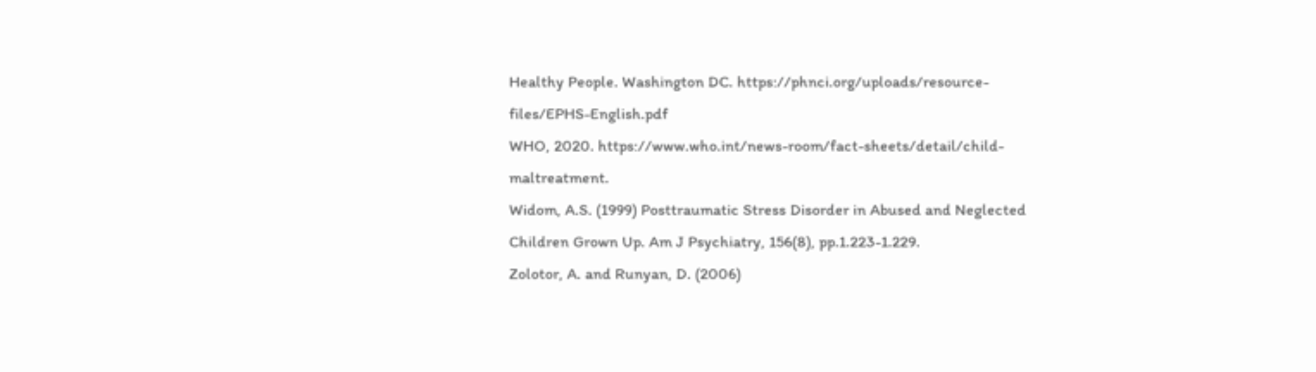Healthy People. Washington DC. https://phnci.org/uploads/resource-files/EPHS-English.pdf
WHO, 2020. https://www.who.int/news-room/fact-sheets/detail/child-maltreatment.
Widom, A.S. (1999) Posttraumatic Stress Disorder in Abused and Neglected Children Grown Up. Am J Psychiatry, 156(8), pp.1.223-1.229.
Zolotor, A. and Runyan, D. (2006)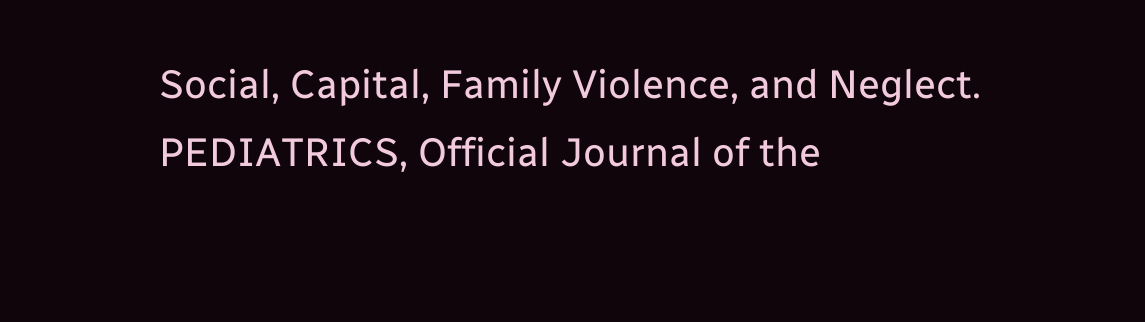Social, Capital, Family Violence, and Neglect. PEDIATRICS, Official Journal of the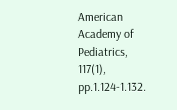American Academy of Pediatrics, 117(1), pp.1.124-1.132.